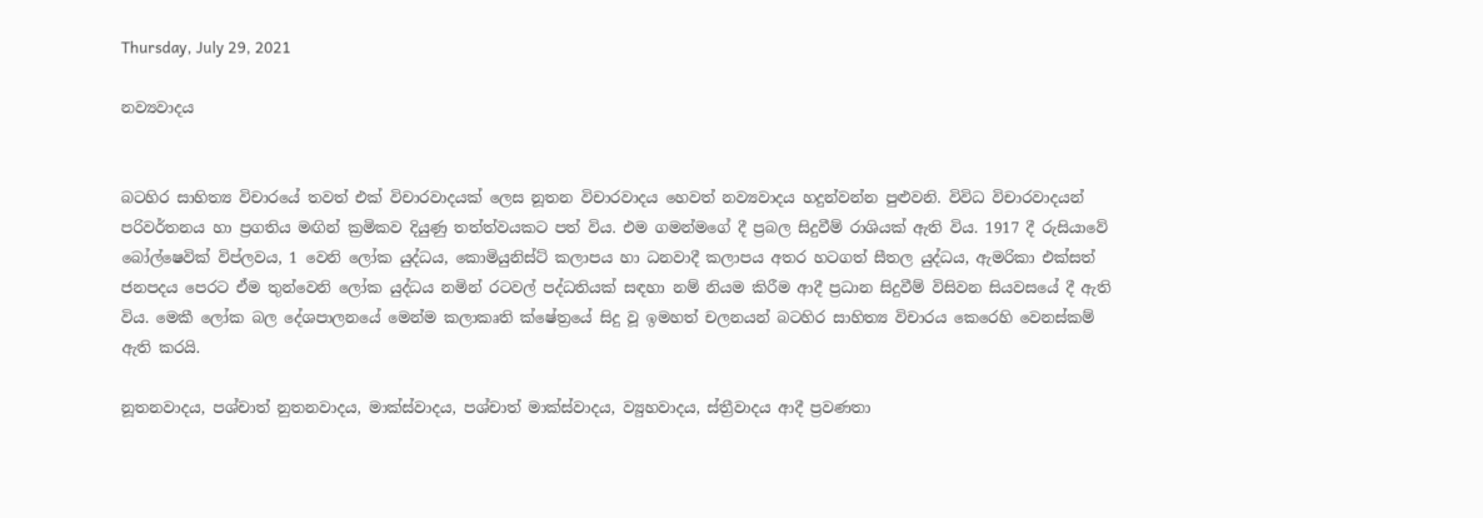Thursday, July 29, 2021

නව්‍යවාදය


බටහිර සාහිත්‍ය විචාරයේ තවත් එක් විචාරවාදයක් ලෙස නූතන විචාරවාදය හෙවත් නව්‍යවාදය හදුන්වන්න පුළුවනි. විවිධ විචාරවාදයන් පරිවර්තනය හා ප්‍රගතිය මඟින් ක්‍රමිකව දියුණු තත්ත්වයකට පත් විය. එම ගමන්මගේ දී ප්‍රබල සිදුවීම් රාශියක් ඇති විය. 1917 දී රුසියාවේ බෝල්ෂෙවික් විප්ලවය, 1 වෙනි ලෝක යුද්ධය, කොමියුනිස්ට් කලාපය හා ධනවාදී කලාපය අතර හටගත් සීතල යුද්ධය, ඇමරිකා එක්සත් ජනපදය පෙරට ඒම තුන්වෙනි ලෝක යුද්ධය නමින් රටවල් පද්ධතියක් සඳහා නම් නියම කිරීම ආදී ප්‍රධාන සිදුවීම් විසිවන සියවසයේ දී ඇති විය. මෙකී ලෝක බල දේශපාලනයේ මෙන්ම කලාකෘති ක්ෂේත්‍රයේ සිදු වූ ඉමහත් චලනයන් බටහිර සාහිත්‍ය විචාරය කෙරෙහි වෙනස්කම් ඇති කරයි.

නූතනවාදය, පශ්චාත් නුතනවාදය, මාක්ස්වාදය, පශ්චාත් මාක්ස්වාදය, ව්‍යුහවාදය, ස්ත්‍රීවාදය ආදී ප්‍රවණතා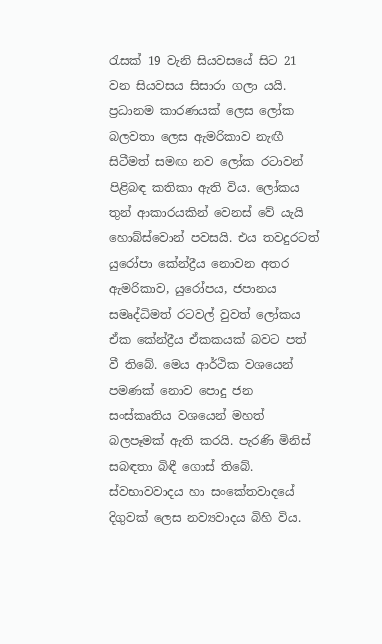රැසක් 19 වැනි සියවසයේ සිට 21 වන සියවසය සිසාරා ගලා යයි. ප්‍රධානම කාරණයක් ලෙස ලෝක බලවතා ලෙස ඇමරිකාව නැඟී සිටීමත් සමඟ නව ලෝක රටාවන් පිළිබඳ කතිකා ඇති විය. ලෝකය තුන් ආකාරයකින් වෙනස් වේ යැයි හොබ්ස්වොන් පවසයි. එය තවදුරටත් යුරෝපා කේන්ද්‍රීය නොවන අතර ඇමරිකාව, යුරෝපය, ජපානය සමෘද්ධිමත් රටවල් වුවත් ලෝකය ඒක කේන්ද්‍රීය ඒකකයක් බවට පත් වී තිබේ. මෙය ආර්ථික වශයෙන් පමණක් නොව පොදු ජන සංස්කෘතිය වශයෙන් මහත් බලපෑමක් ඇති කරයි. පැරණි මිනිස් සබඳතා බිඳී ගොස් තිබේ. ස්වභාවවාදය හා සංකේතවාදයේ දිගුවක් ලෙස නව්‍යවාදය බිහි විය.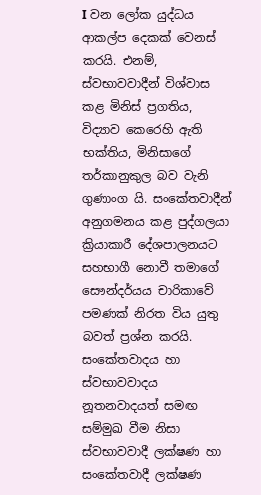I වන ලෝක යුද්ධය ආකල්ප දෙකක් වෙනස් කරයි. එනම්, ස්වභාවවාදීන් විශ්වාස කළ මිනිස් ප්‍රගතිය, විද්‍යාව කෙරෙහි ඇති භක්තිය, මිනිසාගේ තර්කානුකුල බව වැනි ගුණාංග යි. සංකේතවාදීන් අනුගමනය කළ පුද්ගලයා ක්‍රියාකාරී දේශපාලනයට සහභාගී නොවී තමාගේ සෞන්දර්යය චාරිකාවේ පමණක් නිරත විය යුතු බවත් ප්‍රශ්න කරයි. සංකේතවාදය හා ස්වභාවවාදය නූතනවාදයත් සමඟ සම්මුඛ වීම නිසා ස්වභාවවාදී ලක්ෂණ හා සංකේතවාදී ලක්ෂණ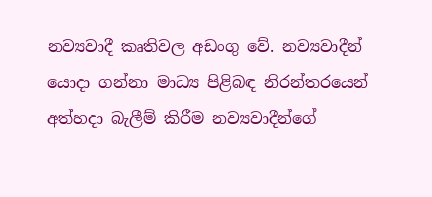නව්‍යවාදී කෘතිවල අඩංගු වේ. නව්‍යවාදීන් යොදා ගන්නා මාධ්‍ය පිළිබඳ නිරන්තරයෙන් අත්හදා බැලීම් කිරීම නව්‍යවාදීන්ගේ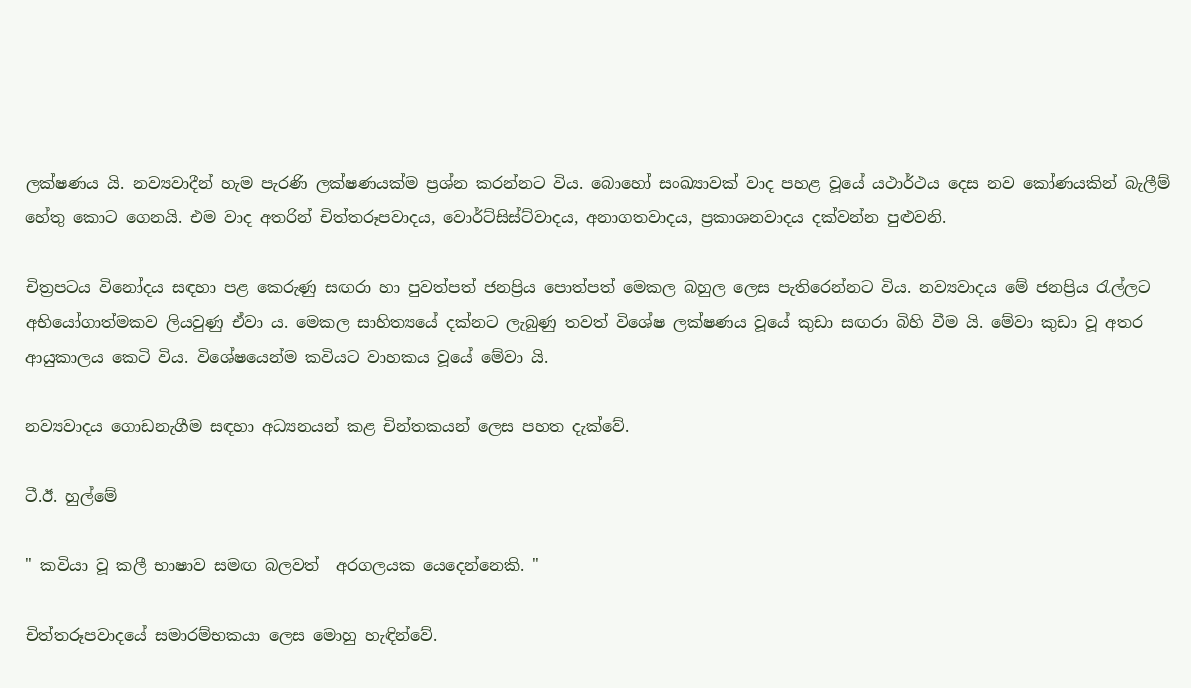ලක්ෂණය යි. නව්‍යවාදීන් හැම පැරණි ලක්ෂණයක්ම ප්‍රශ්න කරන්නට විය. බොහෝ සංඛ්‍යාවක් වාද පහළ වූයේ යථාර්ථය දෙස නව කෝණයකින් බැලීම් හේතු කොට ගෙනයි. එම වාද අතරින් චිත්තරූපවාදය, වොර්ට්සිස්ට්වාදය, අනාගතවාදය, ප්‍රකාශනවාදය දක්වන්න පුළුවනි.

චිත්‍රපටය විනෝදය සඳහා පළ කෙරුණු සඟරා හා පුවත්පත් ජනප්‍රිය පොත්පත් මෙකල බහුල ලෙස පැතිරෙන්නට විය. නව්‍යවාදය මේ ජනප්‍රිය රැල්ලට අභියෝගාත්මකව ලියවුණු ඒවා ය. මෙකල සාහිත්‍යයේ දක්නට ලැබුණු තවත් විශේෂ ලක්ෂණය වූයේ කුඩා සඟරා බිහි වීම යි. මේවා කුඩා වූ අතර ආයුකාලය කෙටි විය. විශේෂයෙන්ම කවියට වාහකය වූයේ මේවා යි.

නව්‍යවාදය ගොඩනැගීම සඳහා අධ්‍යනයන් කළ චින්තකයන් ලෙස පහත දැක්වේ.

ටී.ඊ. හුල්මේ

" කවියා වූ කලී භාෂාව සමඟ බලවත්  අරගලයක යෙදෙන්නෙකි. "

චිත්තරූපවාදයේ සමාරම්භකයා ලෙස මොහු හැඳින්වේ.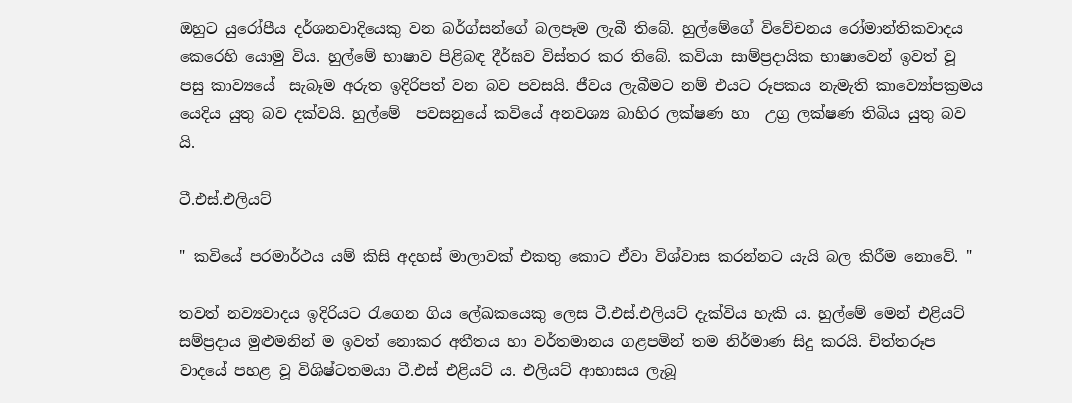ඔහුට යුරෝපීය දර්ශනවාදියෙකු වන බර්ග්සන්ගේ බලපෑම ලැබී තිබේ. හුල්මේගේ විවේචනය රෝමාන්තිකවාදය කෙරෙහි යොමු විය. හුල්මේ භාෂාව පිළිබඳ දීර්ඝව විස්තර කර තිබේ. කවියා සාම්ප්‍රදායික භාෂාවෙන් ඉවත් වූ  පසු කාව්‍යයේ  සැබෑම අරුත ඉදිරිපත් වන බව පවසයි. ජීවය ලැබීමට නම් එයට රූපකය නැමැති කාව්‍යෝපක්‍රමය යෙදිය යුතු බව දක්වයි. හුල්මේ  පවසනුයේ කවියේ අනවශ්‍ය බාහිර ලක්ෂණ හා  උග්‍ර ලක්ෂණ තිබිය යුතු බව යි.

ටී.එස්.එලියට්‍

" කවියේ පරමාර්ථය යම් කිසි අදහස් මාලාවක් එකතු කොට ඒවා විශ්වාස කරන්නට යැයි බල කිරීම නොවේ. "

තවත් නව්‍යවාදය ඉදිරියට රැගෙන ගිය ලේඛකයෙකු ලෙස ටී.එස්.එලියට්‍ දැක්විය හැකි ය. හුල්මේ මෙන් එළියට්‍ සම්ප්‍රදාය මුළුමනින් ම ඉවත් නොකර අතීතය හා වර්තමානය ගළපමින් තම නිර්මාණ සිදු කරයි. චිත්තරූප වාදයේ පහළ වූ විශිෂ්ටතමයා ටී.එස් එළියට්‍ ය. එලියට් ආභාසය ලැබූ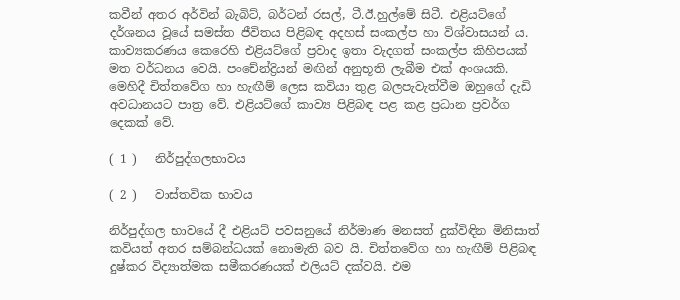කවීන් අතර අර්වින් බැබිට්‍, බර්ටන් රසල්, ටී.ඊ.හුල්මේ සිටී. එළියට්ගේ දර්ශනය වූයේ සමස්ත ජීවිතය පිළිබඳ අදහස් සංකල්ප හා විශ්වාසයන් ය. කාව්‍යකරණය කෙරෙහි එළියට්ගේ ප්‍රවාද ඉතා වැදගත් සංකල්ප කිහිපයක් මත වර්ධනය වෙයි. පංචේන්ද්‍රියන් මඟින් අනුභූති ලැබීම එක් අංශයකි. මෙහිදී චිත්තවේග හා හැඟීම් ලෙස කවියා තුළ බලපැවැත්වීම ඔහුගේ දැඩි අවධානයට පාත්‍ර වේ. එළියට්ගේ කාව්‍ය පිළිබඳ පළ කළ ප්‍රධාන ප්‍රවර්ග  දෙකක් වේ.

( 1 )   නිර්පුද්ගලභාවය

( 2 )   වාස්තවික භාවය

නිර්පුද්ගල භාවයේ දී එළියට් පවසනුයේ නිර්මාණ මනසත් දුක්විඳින මිනිසාත් කවියත් අතර සම්බන්ධයක් නොමැති බව යි. චිත්තවේග හා හැඟීම් පිළිබඳ දුෂ්කර විද්‍යාත්මක සමීකරණයක් එලියට් දක්වයි. එම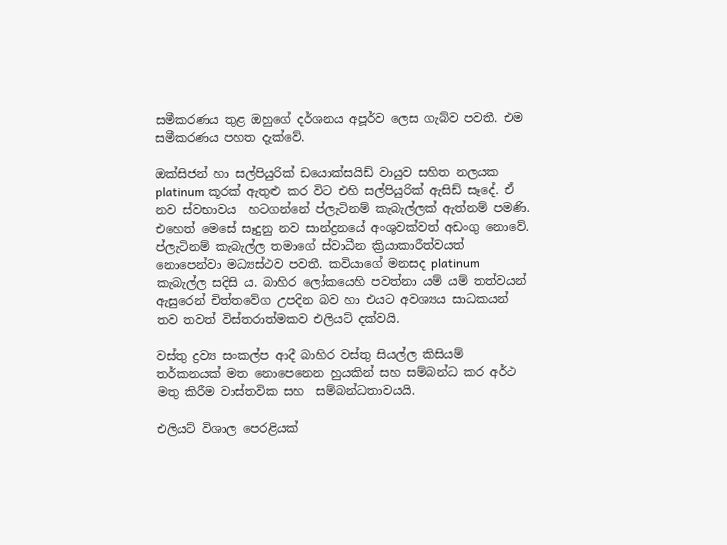සමීකරණය තුළ ඔහුගේ දර්ශනය අපූර්ව ලෙස ගැබ්ව පවතී. එම සමීකරණය පහත දැක්වේ.

ඔක්සිජන් හා සල්පියුරික් ඩයොක්සයිඩ් වායුව සහිත නලයක platinum කූරක් ඇතුළු කර විට එහි සල්පියුරික් ඇසිඩ් සෑදේ. ඒ නව ස්වභාවය  හටගන්නේ ප්ලැටිනම් කැබැල්ලක් ඇත්නම් පමණි. එහෙත් මෙසේ සෑදුනු නව සාන්ද්‍රනයේ අංශුවක්වත් අඩංගු නොවේ. ප්ලැටිනම් කැබැල්ල තමාගේ ස්වාධීන ක්‍රියාකාරීත්වයත් නොපෙන්වා මධ්‍යස්ථව පවතී. කවියාගේ මනසද platinum කැබැල්ල සදිසි ය. බාහිර ලෝකයෙහි පවත්නා යම් යම් තත්වයන් ඇසුරෙන් චිත්තවේග උපදින බව හා එයට අවශ්‍යය සාධකයන් තව තවත් විස්තරාත්මකව එලියට් දක්වයි.

වස්තු ද්‍රව්‍ය සංකල්ප ආදී බාහිර වස්තු සියල්ල කිසියම් තර්කනයක් මත නොපෙනෙන හුයකින් සහ සම්බන්ධ කර අර්ථ මතු කිරීම වාස්තවික සහ  සම්බන්ධතාවයයි.

එලියට් විශාල පෙරළියක්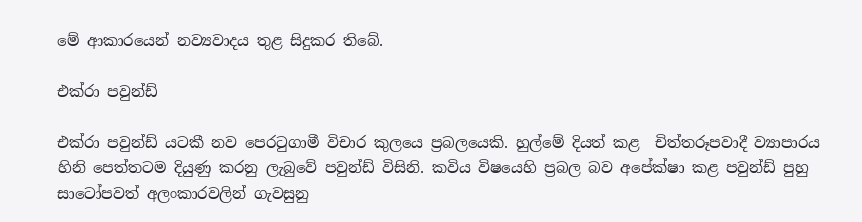මේ ආකාරයෙන් නව්‍යවාදය තුළ සිදුකර තිබේ.

එක්රා පවුන්ඩ්

එක්රා පවුන්ඩ් යටකී නව පෙරටුගාමී විචාර කුලයෙ ප්‍රබලයෙකි. හුල්මේ දියත් කළ  චිත්තරූපවාදී ව්‍යාපාරය හිනි පෙත්තටම දියුණු කරනු ලැබුවේ පවුන්ඩ් විසිනි. කවිය විෂයෙහි ප්‍රබල බව අපේක්ෂා කළ පවුන්ඩ් පුහු සාටෝපවත් අලංකාරවලින් ගැවසුනු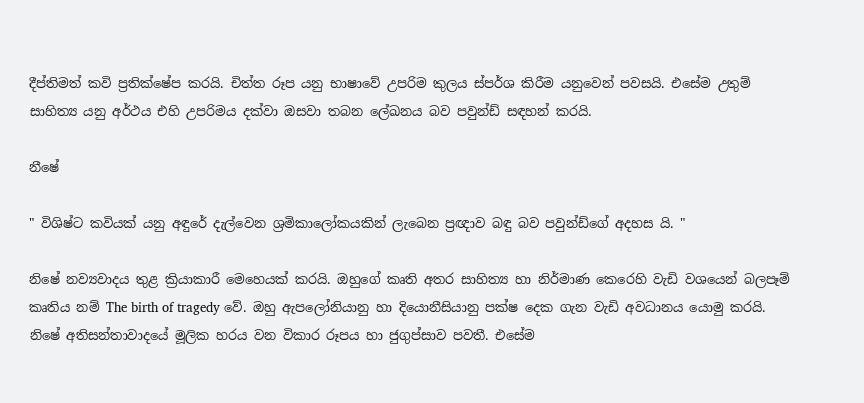දීප්තිමත් කවි ප්‍රතික්ෂේප කරයි. චිත්ත රූප යනු භාෂාවේ උපරිම කුලය ස්පර්ශ කිරීම යනුවෙන් පවසයි. එසේම උතුම් සාහිත්‍ය යනු අර්ථය එහි උපරිමය දක්වා ඔසවා තබන ලේඛනය බව පවුන්ඩ් සඳහන් කරයි.

නීෂේ

" විශිෂ්ට කවියක් යනු අඳුරේ දැල්වෙන ශ්‍රමිකාලෝකයකින් ලැබෙන ප්‍රඥාව බඳු බව පවුන්ඩ්ගේ අදහස යි. "

නිෂේ නව්‍යවාදය තුළ ක්‍රියාකාරී මෙහෙයක් කරයි. ඔහුගේ කෘති අතර සාහිත්‍ය හා නිර්මාණ කෙරෙහි වැඩි වශයෙන් බලපෑම් කෘතිය නම් The birth of tragedy වේ. ඔහු ඇපලෝනියානු හා දියොනීසියානු පක්ෂ දෙක ගැන වැඩි අවධානය යොමු කරයි. නිෂේ අතිසන්තාවාදයේ මූලික හරය වන විකාර රූපය හා ජුගුප්සාව පවතී. එසේම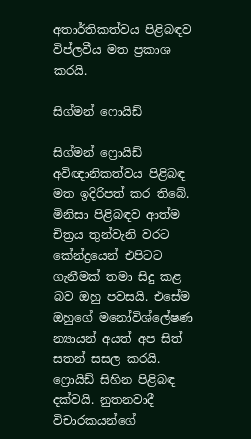අතාර්තිකත්වය පිළිබඳව විප්ලවීය මත ප්‍රකාශ කරයි.

සිග්මන් ෆොයිඩ්

සිග්මන් ෆ්‍රොයිඩ් අවිඥානිකත්වය පිළිබඳ මත ඉදිරිපත් කර තිබේ. මිනිසා පිළිබඳව ආත්ම චිත්‍රය තුන්වැනි වරට කේන්ද්‍රයෙන් එපිටට ගැනීමක් තමා සිදු කළ බව ඔහු පවසයි. එසේම ඔහුගේ මනෝවිශ්ලේෂණ න්‍යායන් අයත් අප සිත් සතන් සසල කරයි. ෆ්‍රොයිඩ් සිහින පිළිබඳ දක්වයි. නුතනවාදී විචාරකයන්ගේ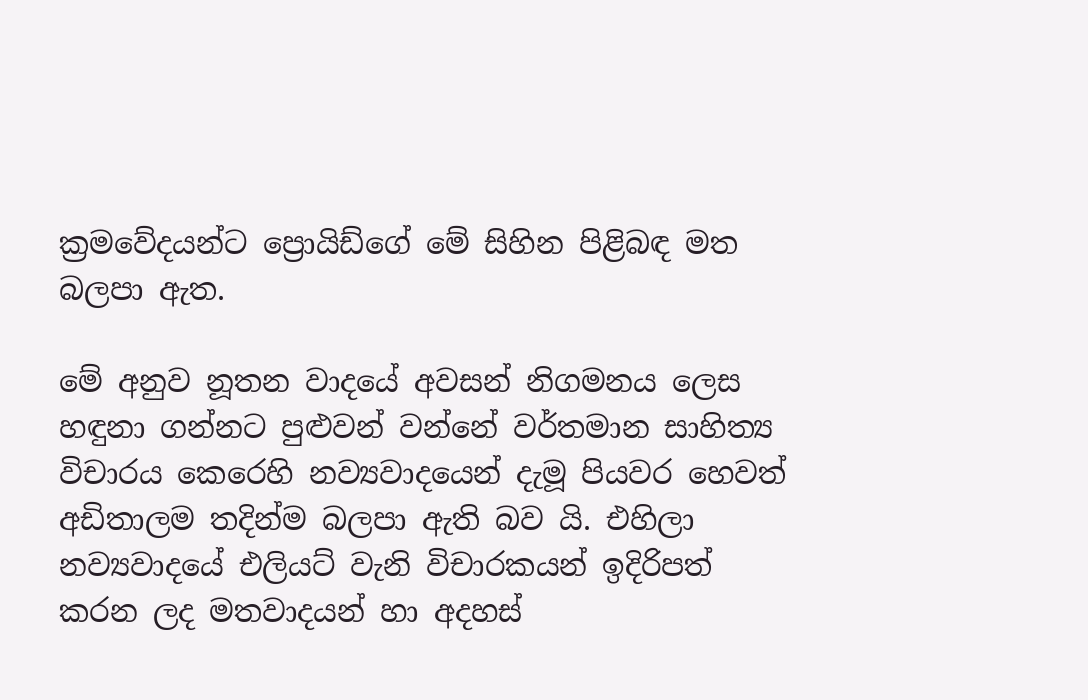ක්‍රමවේදයන්ට ප්‍රොයිඩ්ගේ මේ සිහින පිළිබඳ මත බලපා ඇත.

මේ අනුව නූතන වාදයේ අවසන් නිගමනය ලෙස හඳුනා ගන්නට පුළුවන් වන්නේ වර්තමාන සාහිත්‍ය විචාරය කෙරෙහි නව්‍යවාදයෙන් දැමූ පියවර හෙවත් අඩිතාලම තදින්ම බලපා ඇති බව යි. එහිලා නව්‍යවාදයේ එලියට් වැනි විචාරකයන් ඉදිරිපත් කරන ලද මතවාදයන් හා අදහස්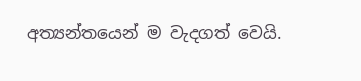අත්‍යන්තයෙන් ම වැදගත් වෙයි.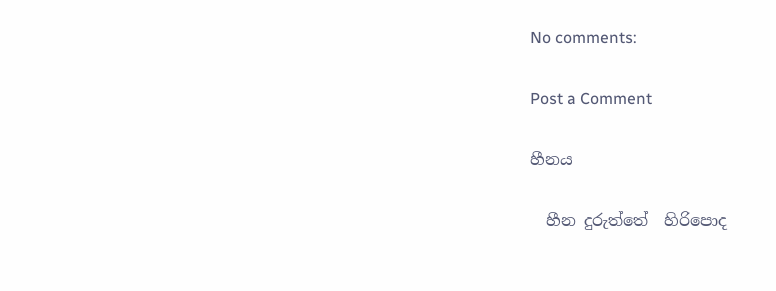No comments:

Post a Comment

හීනය

  හීන දුරුත්තේ  හිරිපොද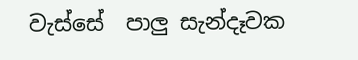වැස්සේ  පාලු සැන්දෑවක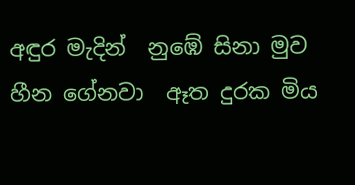අඳුර මැදින්  නුඹේ සිනා මුව  හීන ගේනවා  ඈත දුරක මිය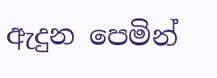ඇදුන පෙමින්